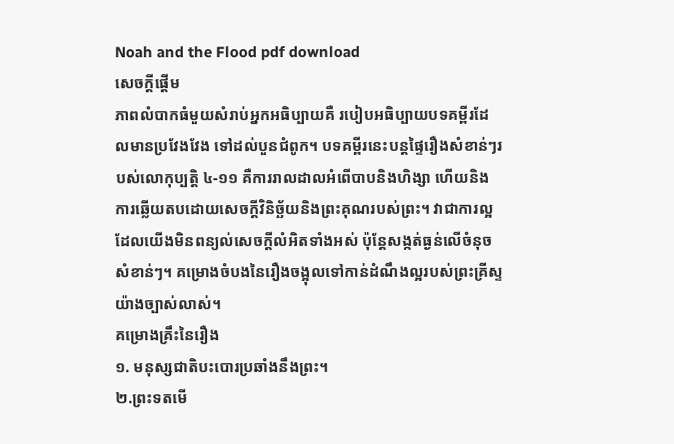Noah and the Flood pdf download
សេចក្ដីផ្ដើម
ភាពលំបាកធំមួយសំរាប់អ្នកអធិប្បាយគឺ របៀបអធិប្បាយបទគម្ពីរដែលមានប្រវែងវែង ទៅដល់បួនជំពូក។ បទគម្ពីរនេះបន្តផ្ទៃរឿងសំខាន់ៗរបស់លោកុប្បត្ដិ ៤-១១ គឺការរាលដាលអំពើបាបនិងហិង្សា ហើយនិងការឆ្លើយតបដោយសេចក្តីវិនិច្ឆ័យនិងព្រះគុណរបស់ព្រះ។ វាជាការល្អដែលយើងមិនពន្យល់សេចក្តីលំអិតទាំងអស់ ប៉ុន្តែសង្កត់ធ្ងន់លើចំនុចសំខាន់ៗ។ គម្រោងចំបងនៃរឿងចង្អុលទៅកាន់ដំណឹងល្អរបស់ព្រះគ្រីស្ទយ៉ាងច្បាស់លាស់។
គម្រោងគ្រឹះនៃរឿង
១. មនុស្សជាតិបះបោរប្រឆាំងនឹងព្រះ។
២.ព្រះទតមើ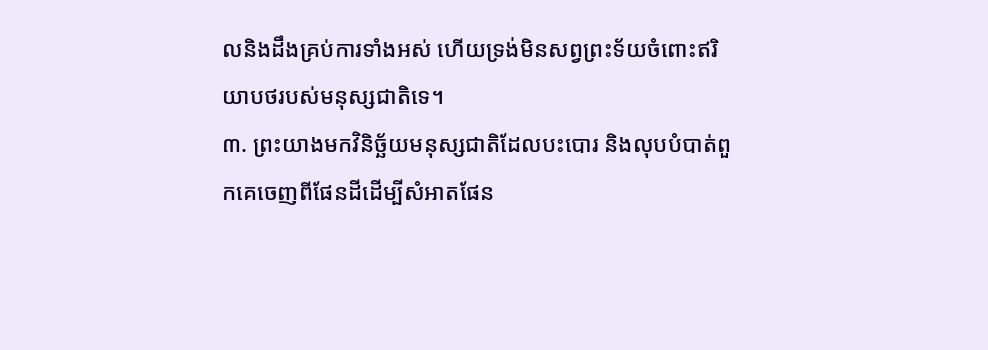លនិងដឹងគ្រប់ការទាំងអស់ ហើយទ្រង់មិនសព្វព្រះទ័យចំពោះឥរិយាបថរបស់មនុស្សជាតិទេ។
៣. ព្រះយាងមកវិនិច្ឆ័យមនុស្សជាតិដែលបះបោរ និងលុបបំបាត់ពួកគេចេញពីផែនដីដើម្បីសំអាតផែន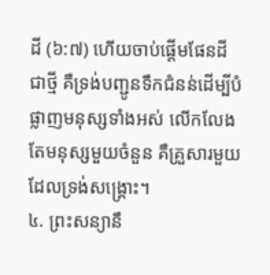ដី (៦:៧) ហើយចាប់ផ្តើមផែនដីជាថ្មី គឺទ្រង់បញ្ជូនទឹកជំនន់ដើម្បីបំផ្លាញមនុស្សទាំងអស់ លើកលែងតែមនុស្សមួយចំនួន គឺគ្រួសារមួយដែលទ្រង់សង្គ្រោះ។
៤. ព្រះសន្យានឹ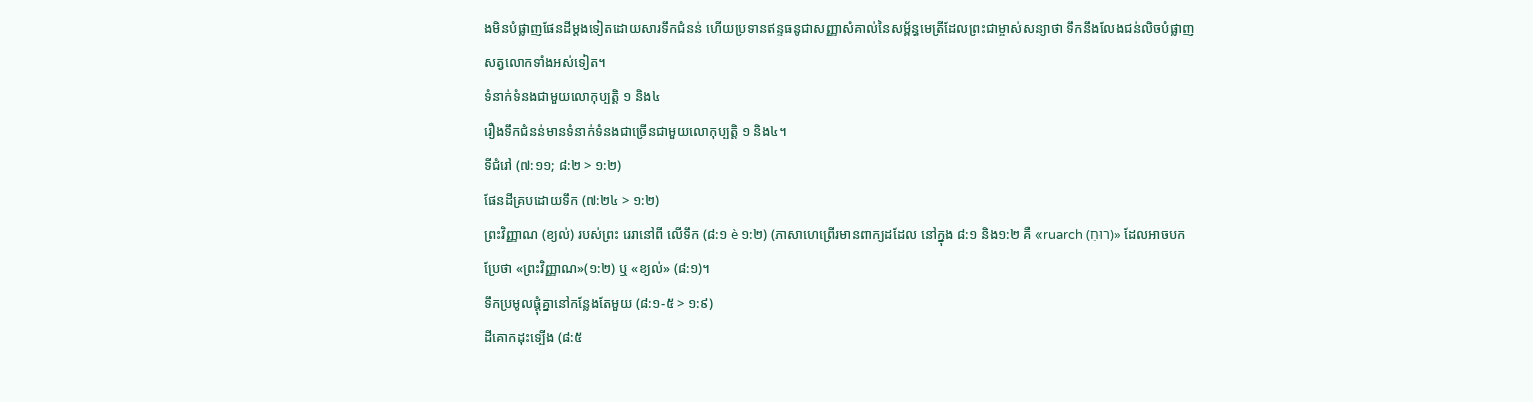ងមិនបំផ្លាញផែនដីម្តងទៀតដោយសារទឹកជំនន់ ហើយប្រទានឥន្ទធនូជាសញ្ញាសំគាល់នៃសម្ព័ន្ធមេត្រីដែលព្រះជាម្ចាស់សន្យាថា ទឹកនឹងលែងជន់លិចបំផ្លាញសត្វលោកទាំងអស់ទៀត។
ទំនាក់ទំនងជាមួយលោកុប្បត្ដិ ១ និង៤
រឿងទឹកជំនន់មានទំនាក់ទំនងជាច្រើនជាមួយលោកុប្បត្ដិ ១ និង៤។
ទីជំរៅ (៧:១១; ៨:២ > ១:២)
ផែនដីគ្របដោយទឹក (៧:២៤ > ១:២)
ព្រះវិញ្ញាណ (ខ្យល់) របស់ព្រះ រេរានៅពី លើទឹក (៨:១ è ១:២) (ភាសាហេព្រើរមានពាក្យដដែល នៅក្នុង ៨:១ និង១:២ គឺ «ruarch (רוּחַ)» ដែលអាចបកប្រែថា «ព្រះវិញ្ញាណ»(១:២) ឬ «ខ្យល់» (៨:១)។
ទឹកប្រមូលផ្តុំគ្នានៅកន្លែងតែមួយ (៨:១-៥ > ១:៩)
ដីគោកដុះទ្បើង (៨:៥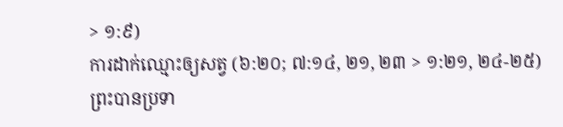> ១:៩)
ការដាក់ឈ្មោះឲ្យសត្វ (៦:២០; ៧:១៤, ២១, ២៣ > ១:២១, ២៤-២៥)
ព្រះបានប្រទា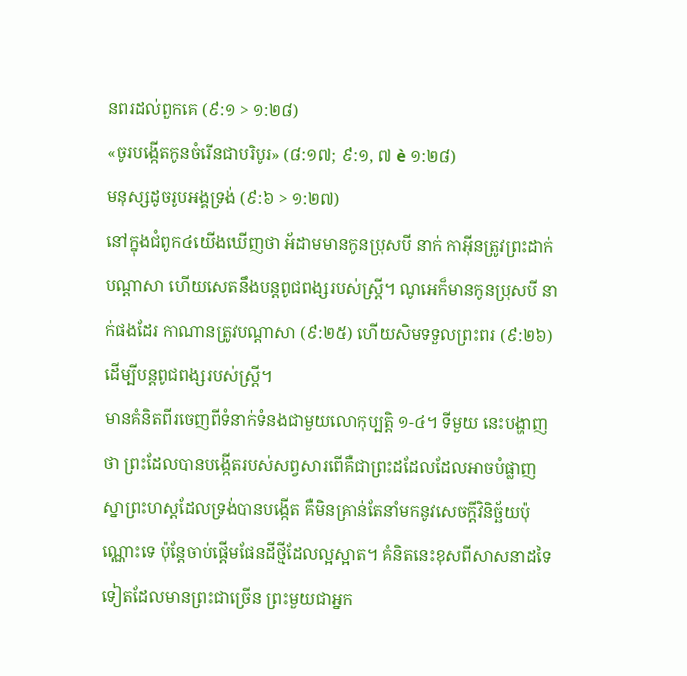នពរដល់ពួកគេ (៩:១ > ១:២៨)
«ចូរបង្កើតកូនចំរើនជាបរិបូរ» (៨:១៧; ៩:១, ៧ è ១:២៨)
មនុស្សដូចរូបអង្គទ្រង់ (៩:៦ > ១:២៧)
នៅក្នុងជំពូក៤យើងឃើញថា អ័ដាមមានកូនប្រុសបី នាក់ កាអ៊ីនត្រូវព្រះដាក់បណ្តាសា ហើយសេតនឹងបន្តពូជពង្សរបស់ស្ត្រី។ ណូអេក៏មានកូនប្រុសបី នាក់ផងដែរ កាណានត្រូវបណ្តាសា (៩:២៥) ហើយសិមទទួលព្រះពរ (៩:២៦) ដើម្បីបន្តពូជពង្សរបស់ស្ត្រី។
មានគំនិតពីរចេញពីទំនាក់ទំនងជាមួយលោកុប្បត្ដិ ១-៤។ ទីមួយ នេះបង្ហាញថា ព្រះដែលបានបង្កើតរបស់សព្វសារពើគឺជាព្រះដដែលដែលអាចបំផ្លាញស្នាព្រះហស្តដែលទ្រង់បានបង្កើត គឺមិនគ្រាន់តែនាំមកនូវសេចក្តីវិនិច្ឆ័យប៉ុណ្ណោះទេ ប៉ុន្តែចាប់ផ្តើមផែនដីថ្មីដែលល្អស្អាត។ គំនិតនេះខុសពីសាសនាដទៃទៀតដែលមានព្រះជាច្រើន ព្រះមួយជាអ្នក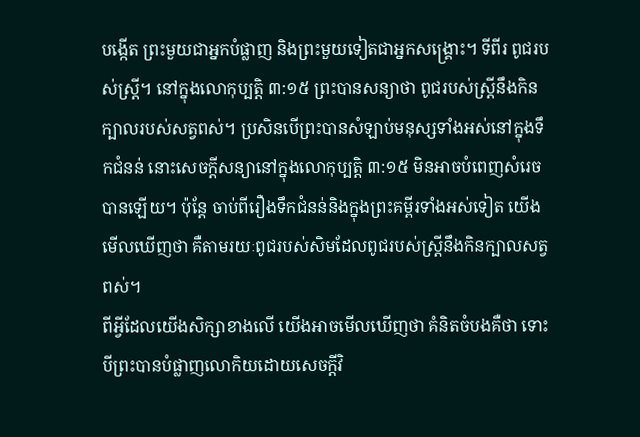បង្កើត ព្រះមួយជាអ្នកបំផ្លាញ និងព្រះមួយទៀតជាអ្នកសង្គ្រោះ។ ទីពីរ ពូជរបស់ស្ត្រី។ នៅក្នុងលោកុប្បត្ដិ ៣:១៥ ព្រះបានសន្យាថា ពូជរបស់ស្ត្រីនឹងកិនក្បាលរបស់សត្វពស់។ ប្រសិនបើព្រះបានសំឡាប់មនុស្សទាំងអស់នៅក្នុងទឹកជំនន់ នោះសេចក្តីសន្យានៅក្នុងលោកុប្បត្ដិ ៣:១៥ មិនអាចបំពេញសំរេចបានឡើយ។ ប៉ុន្តែ ចាប់ពីរឿងទឹកជំនន់និងក្នុងព្រះគម្ពីរទាំងអស់ទៀត យើងមើលឃើញថា គឺតាមរយៈពូជរបស់សិមដែលពូជរបស់ស្ត្រីនឹងកិនក្បាលសត្វពស់។
ពីអ្វីដែលយើងសិក្សាខាងលើ យើងអាចមើលឃើញថា គំនិតចំបងគឺថា ទោះបីព្រះបានបំផ្លាញលោកិយដោយសេចក្តីវិ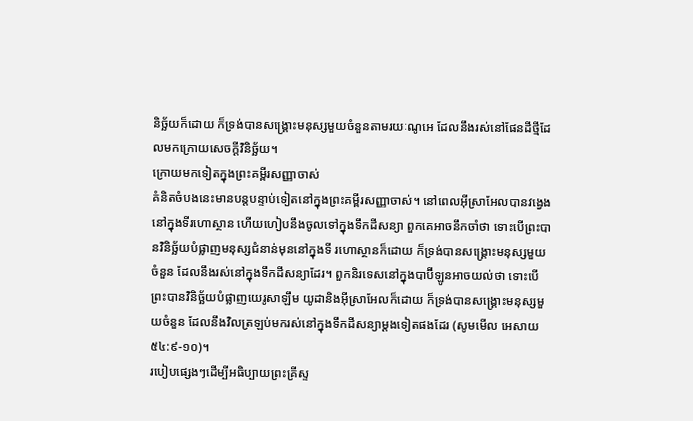និច្ឆ័យក៏ដោយ ក៏ទ្រង់បានសង្គ្រោះមនុស្សមួយចំនួនតាមរយៈណូអេ ដែលនឹងរស់នៅផែនដីថ្មីដែលមកក្រោយសេចក្តីវិនិច្ឆ័យ។
ក្រោយមកទៀតក្នុងព្រះគម្ពីរសញ្ញាចាស់
គំនិតចំបងនេះមានបន្តបន្ទាប់ទៀតនៅក្នុងព្រះគម្ពីរសញ្ញាចាស់។ នៅពេលអ៊ីស្រាអែលបានវង្វេងនៅក្នុងទីរហោស្ថាន ហើយហៀបនឹងចូលទៅក្នុងទឹកដីសន្យា ពួកគេអាចនឹកចាំថា ទោះបើព្រះបានវិនិច្ឆ័យបំផ្លាញមនុស្សជំនាន់មុននៅក្នុងទី រហោស្ថានក៏ដោយ ក៏ទ្រង់បានសង្គ្រោះមនុស្សមួយចំនួន ដែលនឹងរស់នៅក្នុងទឹកដីសន្យាដែរ។ ពួកនិរទេសនៅក្នុងបាប៊ីឡូនអាចយល់ថា ទោះបើព្រះបានវិនិច្ឆ័យបំផ្លាញយេរូសាឡឹម យូដានិងអ៊ីស្រាអែលក៏ដោយ ក៏ទ្រង់បានសង្គ្រោះមនុស្សមួយចំនួន ដែលនឹងវិលត្រឡប់មករស់នៅក្នុងទឹកដីសន្យាម្តងទៀតផងដែរ (សូមមើល អេសាយ ៥៤:៩-១០)។
របៀបផ្សេងៗដើម្បីអធិប្បាយព្រះគ្រីស្ទ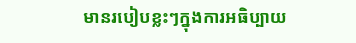មានរបៀបខ្លះៗក្នុងការអធិប្បាយ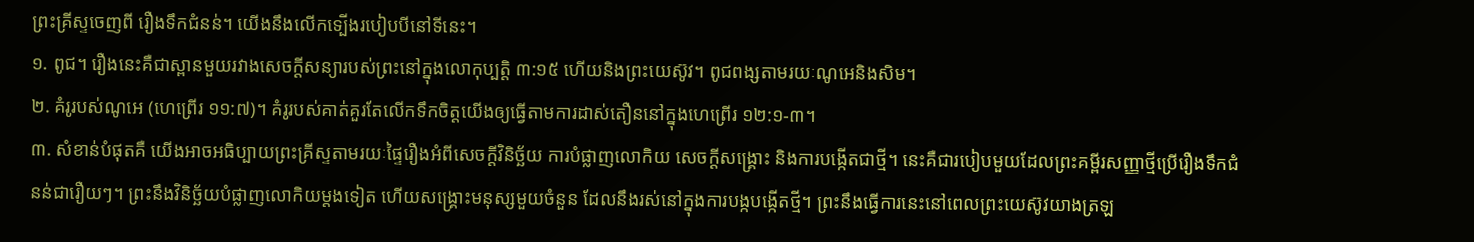ព្រះគ្រីស្ទចេញពី រឿងទឹកជំនន់។ យើងនឹងលើកទ្បើងរបៀបបីនៅទីនេះ។
១. ពូជ។ រឿងនេះគឺជាស្ពានមួយរវាងសេចក្តីសន្យារបស់ព្រះនៅក្នុងលោកុប្បត្ដិ ៣:១៥ ហើយនិងព្រះយេស៊ូវ។ ពូជពង្សតាមរយៈណូអេនិងសិម។
២. គំរូរបស់ណូអេ (ហេព្រើរ ១១:៧)។ គំរូរបស់គាត់គួរតែលើកទឹកចិត្តយើងឲ្យធ្វើតាមការដាស់តឿននៅក្នុងហេព្រើរ ១២:១-៣។
៣. សំខាន់បំផុតគឺ យើងអាចអធិប្បាយព្រះគ្រីស្ទតាមរយៈផ្ទៃរឿងអំពីសេចក្តីវិនិច្ឆ័យ ការបំផ្លាញលោកិយ សេចក្តីសង្គ្រោះ និងការបង្កើតជាថ្មី។ នេះគឺជារបៀបមួយដែលព្រះគម្ពីរសញ្ញាថ្មីប្រើរឿងទឹកជំនន់ជារឿយៗ។ ព្រះនឹងវិនិច្ឆ័យបំផ្លាញលោកិយម្តងទៀត ហើយសង្គ្រោះមនុស្សមួយចំនួន ដែលនឹងរស់នៅក្នុងការបង្កបង្កើតថ្មី។ ព្រះនឹងធ្វើការនេះនៅពេលព្រះយេស៊ូវយាងត្រឡ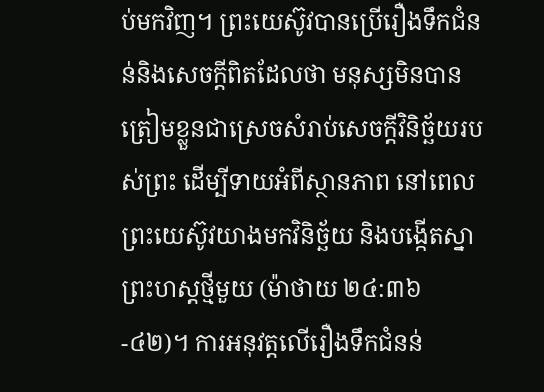ប់មកវិញ។ ព្រះយេស៊ូវបានប្រើរឿងទឹកជំនន់និងសេចក្តីពិតដែលថា មនុស្សមិនបានត្រៀមខ្លួនជាស្រេចសំរាប់សេចក្តីវិនិច្ឆ័យរបស់ព្រះ ដើម្បីទាយអំពីស្ថានភាព នៅពេលព្រះយេស៊ូវយាងមកវិនិច្ឆ័យ និងបង្កើតស្នាព្រះហស្តថ្មីមួយ (ម៉ាថាយ ២៤:៣៦-៤២)។ ការអនុវត្តលើរឿងទឹកជំនន់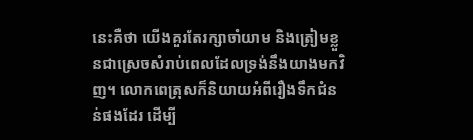នេះគឺថា យើងគួរតែរក្សាចាំយាម និងត្រៀមខ្លួនជាស្រេចសំរាប់ពេលដែលទ្រង់នឹងយាងមកវិញ។ លោកពេត្រុសក៏និយាយអំពីរឿងទឹកជំនន់ផងដែរ ដើម្បី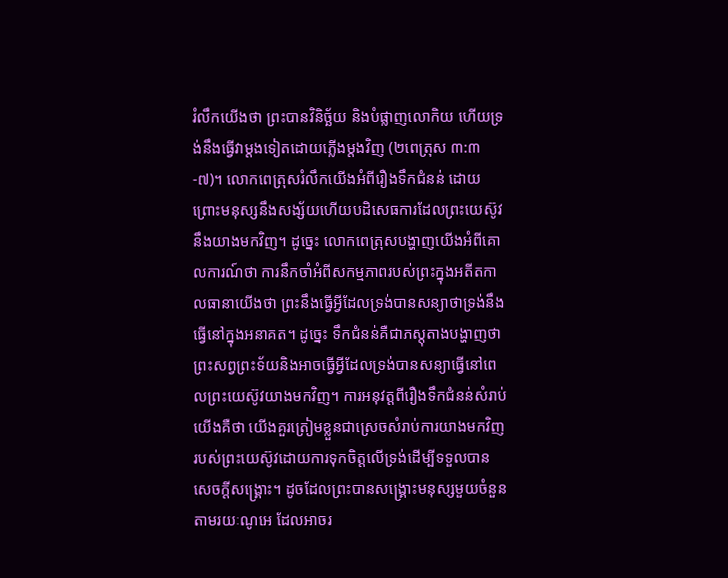រំលឹកយើងថា ព្រះបានវិនិច្ឆ័យ និងបំផ្លាញលោកិយ ហើយទ្រង់នឹងធ្វើវាម្តងទៀតដោយភ្លើងម្តងវិញ (២ពេត្រុស ៣:៣-៧)។ លោកពេត្រុសរំលឹកយើងអំពីរឿងទឹកជំនន់ ដោយព្រោះមនុស្សនឹងសង្ស័យហើយបដិសេធការដែលព្រះយេស៊ូវនឹងយាងមកវិញ។ ដូច្នេះ លោកពេត្រុសបង្ហាញយើងអំពីគោលការណ៍ថា ការនឹកចាំអំពីសកម្មភាពរបស់ព្រះក្នុងអតីតកាលធានាយើងថា ព្រះនឹងធ្វើអ្វីដែលទ្រង់បានសន្យាថាទ្រង់នឹងធ្វើនៅក្នុងអនាគត។ ដូច្នេះ ទឹកជំនន់គឺជាភស្តុតាងបង្ហាញថា ព្រះសព្វព្រះទ័យនិងអាចធ្វើអ្វីដែលទ្រង់បានសន្យាធ្វើនៅពេលព្រះយេស៊ូវយាងមកវិញ។ ការអនុវត្តពីរឿងទឹកជំនន់សំរាប់យើងគឺថា យើងគួរត្រៀមខ្លួនជាស្រេចសំរាប់ការយាងមកវិញរបស់ព្រះយេស៊ូវដោយការទុកចិត្តលើទ្រង់ដើម្បីទទួលបានសេចក្តីសង្គ្រោះ។ ដូចដែលព្រះបានសង្គ្រោះមនុស្សមួយចំនួនតាមរយៈណូអេ ដែលអាចរ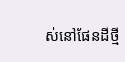ស់នៅផែនដីថ្មី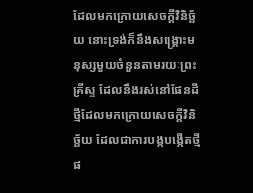ដែលមកក្រោយសេចក្តីវិនិច្ឆ័យ នោះទ្រង់ក៏នឹងសង្គ្រោះមនុស្សមួយចំនួនតាមរយៈព្រះគ្រីស្ទ ដែលនឹងរស់នៅផែនដីថ្មីដែលមកក្រោយសេចក្តីវិនិច្ឆ័យ ដែលជាការបង្កបង្កើតថ្មីផ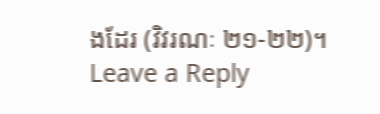ងដែរ (វិវរណៈ ២១-២២)។
Leave a Reply